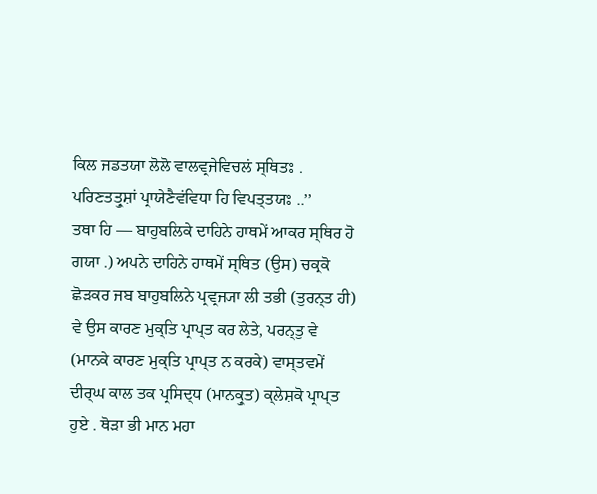ਕਿਲ ਜਡਤਯਾ ਲੋਲੋ ਵਾਲਵ੍ਰਜੇਵਿਚਲਂ ਸ੍ਥਿਤਃ .
ਪਰਿਣਤਤ੍ਰੁਸ਼ਾਂ ਪ੍ਰਾਯੇਣੈਵਂਵਿਧਾ ਹਿ ਵਿਪਤ੍ਤਯਃ ..’’
ਤਥਾ ਹਿ — ਬਾਹੁਬਲਿਕੇ ਦਾਹਿਨੇ ਹਾਥਮੇਂ ਆਕਰ ਸ੍ਥਿਰ ਹੋ ਗਯਾ .) ਅਪਨੇ ਦਾਹਿਨੇ ਹਾਥਮੇਂ ਸ੍ਥਿਤ (ਉਸ) ਚਕ੍ਰਕੋ ਛੋੜਕਰ ਜਬ ਬਾਹੁਬਲਿਨੇ ਪ੍ਰਵ੍ਰਜ੍ਯਾ ਲੀ ਤਭੀ (ਤੁਰਨ੍ਤ ਹੀ) ਵੇ ਉਸ ਕਾਰਣ ਮੁਕ੍ਤਿ ਪ੍ਰਾਪ੍ਤ ਕਰ ਲੇਤੇ, ਪਰਨ੍ਤੁ ਵੇ (ਮਾਨਕੇ ਕਾਰਣ ਮੁਕ੍ਤਿ ਪ੍ਰਾਪ੍ਤ ਨ ਕਰਕੇ) ਵਾਸ੍ਤਵਮੇਂ ਦੀਰ੍ਘ ਕਾਲ ਤਕ ਪ੍ਰਸਿਦ੍ਧ (ਮਾਨਕ੍ਰੁਤ) ਕ੍ਲੇਸ਼ਕੋ ਪ੍ਰਾਪ੍ਤ ਹੁਏ . ਥੋੜਾ ਭੀ ਮਾਨ ਮਹਾ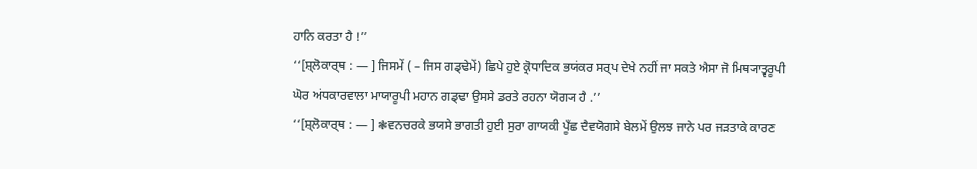ਹਾਨਿ ਕਰਤਾ ਹੈ !’’
‘‘[ਸ਼੍ਲੋਕਾਰ੍ਥ : — ] ਜਿਸਮੇਂ ( – ਜਿਸ ਗਡ੍ਢੇਮੇਂ) ਛਿਪੇ ਹੁਏ ਕ੍ਰੋਧਾਦਿਕ ਭਯਂਕਰ ਸਰ੍ਪ ਦੇਖੇ ਨਹੀਂ ਜਾ ਸਕਤੇ ਐਸਾ ਜੋ ਮਿਥ੍ਯਾਤ੍ਵਰੂਪੀ ਘੋਰ ਅਂਧਕਾਰਵਾਲਾ ਮਾਯਾਰੂਪੀ ਮਹਾਨ ਗਡ੍ਢਾ ਉਸਸੇ ਡਰਤੇ ਰਹਨਾ ਯੋਗ੍ਯ ਹੈ .’’
‘‘[ਸ਼੍ਲੋਕਾਰ੍ਥ : — ] ❃ਵਨਚਰਕੇ ਭਯਸੇ ਭਾਗਤੀ ਹੁਈ ਸੁਰਾ ਗਾਯਕੀ ਪੂਁਛ ਦੈਵਯੋਗਸੇ ਬੇਲਮੇਂ ਉਲਝ ਜਾਨੇ ਪਰ ਜੜਤਾਕੇ ਕਾਰਣ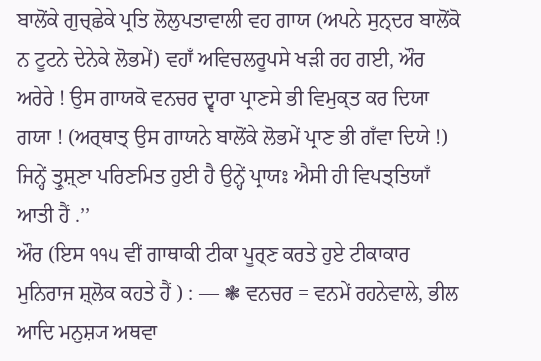ਬਾਲੋਂਕੇ ਗੁਚ੍ਛੇਕੇ ਪ੍ਰਤਿ ਲੋਲੁਪਤਾਵਾਲੀ ਵਹ ਗਾਯ (ਅਪਨੇ ਸੁਨ੍ਦਰ ਬਾਲੋਂਕੋ ਨ ਟੂਟਨੇ ਦੇਨੇਕੇ ਲੋਭਮੇਂ) ਵਹਾਁ ਅਵਿਚਲਰੂਪਸੇ ਖੜੀ ਰਹ ਗਈ, ਔਰ ਅਰੇਰੇ ! ਉਸ ਗਾਯਕੋ ਵਨਚਰ ਦ੍ਵਾਰਾ ਪ੍ਰਾਣਸੇ ਭੀ ਵਿਮੁਕ੍ਤ ਕਰ ਦਿਯਾ ਗਯਾ ! (ਅਰ੍ਥਾਤ੍ ਉਸ ਗਾਯਨੇ ਬਾਲੋਂਕੇ ਲੋਭਮੇਂ ਪ੍ਰਾਣ ਭੀ ਗਁਵਾ ਦਿਯੇ !) ਜਿਨ੍ਹੇਂ ਤ੍ਰੁਸ਼੍ਣਾ ਪਰਿਣਮਿਤ ਹੁਈ ਹੈ ਉਨ੍ਹੇਂ ਪ੍ਰਾਯਃ ਐਸੀ ਹੀ ਵਿਪਤ੍ਤਿਯਾਁ ਆਤੀ ਹੈਂ .’’
ਔਰ (ਇਸ ੧੧੫ ਵੀਂ ਗਾਥਾਕੀ ਟੀਕਾ ਪੂਰ੍ਣ ਕਰਤੇ ਹੁਏ ਟੀਕਾਕਾਰ ਮੁਨਿਰਾਜ ਸ਼੍ਲੋਕ ਕਹਤੇ ਹੈਂ ) : — ❃ ਵਨਚਰ = ਵਨਮੇਂ ਰਹਨੇਵਾਲੇ, ਭੀਲ ਆਦਿ ਮਨੁਸ਼੍ਯ ਅਥਵਾ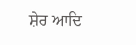ਸ਼ੇਰ ਆਦਿ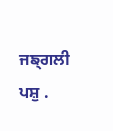ਜਙ੍ਗਲੀ ਪਸ਼ੁ .